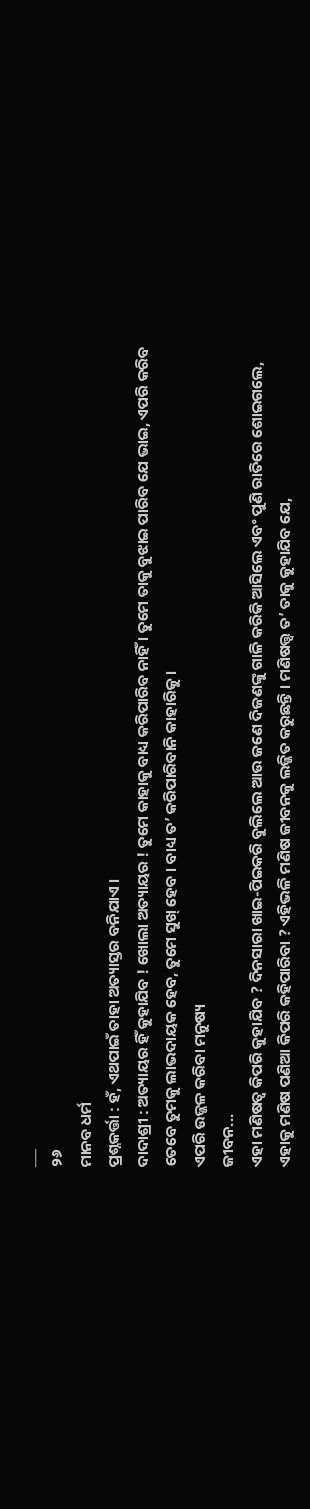___
୨୬
ମାନବ ଧର୍ମ
ପ୍ରଶ୍ନକର୍ତ୍ତା : ହଁ, ଏଥପାଇଁ ତାହା ଅତ୍ୟାସ୍ତର ବନିଯାଏ ।
ଦାଦାଶ୍ରୀ : ଅତ୍ୟାୟର ହିଁ କୁହାଯିବ ! ଖୋଲା ଅତ୍ୟାୟର ! ତୁମେ କାହାକୁ ବାଧ୍ୟ କରିପାରିବ ନାହିଁ । ତୁମେ ତାକୁ ବୁଝାଇ ପାରିବ ଯେ ଭାଇ, ଏପରି କରିବ ତେବେ ତୁମକୁ ଲାଭଦାୟକ ହେବ, ତୁମେ ସୁଖ୍ ହେବ । ବାଧ୍ୟ ତ’ କରିପାରିବାନି କାହାରିକୁ ।
ଏପରି ଉଜ୍ଜଳ କରିବା ମନୁଷ୍ୟ
ଜୀବନ...
ଏହା ମଣିଷତ୍ଵ କିପରି କୁହାଯିବ ? ଦିନସାରା ଖାଇ-ପିଇକରି ବୁଲିଲେ ଆଉ ଜଣେ ଦିଜଣଙ୍କୁ ଗାଳି କରିକି ଆସିଲେ ଏବଂ ପୁଣି ରାତିରେ ଶୋଇଗଲେ, ଏହାକୁ ମଣିଷ ପଣିଆ କିପରି କହିପାରିବା ? ଏହିଭଳି ମଣିଷ ଜୀବନକୁ ଲଜ୍ଜିତ କରୁଛନ୍ତି । ମଣିଷତ୍ତ୍ଵ ତ’ ତାକୁ କୁହାଯିବ ଯେ,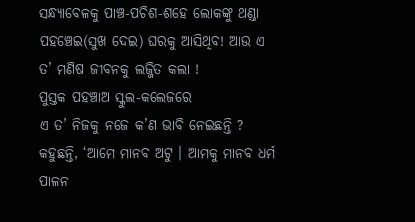ସନ୍ଧ୍ୟାବେଳକୁ ପାଞ୍ଚ-ପଚିଶ-ଶହେ ଲୋକଙ୍କୁ ଥଣ୍ଡା ପହଞ୍ଚେଇ(ସୁଖ ଦେଇ) ଘରକୁ ଆସିଥିବ! ଆଉ ଏ ତ’ ମଣିଷ ଜୀବନକୁ ଲଜ୍ଜିତ କଲା !
ପୁସ୍ତକ ପହଞ୍ଚାଅ ସ୍କୁଲ-କଲେଜରେ
ଏ ତ’ ନିଜକୁ ନଜେ କ’ଣ ଭାବି ନେଇଛନ୍ତି ? କହୁଛନ୍ତି, ‘ଆମେ ମାନବ ଅଟୁ । ଆମକୁ ମାନବ ଧର୍ମ ପାଳନ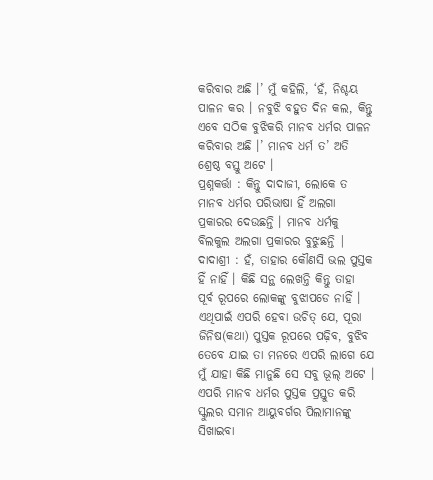କରିବାର ଅଛି ।’ ମୁଁ କହିଲି, ‘ହଁ, ନିଶ୍ଚୟ ପାଳନ କର । ନବୁଝି ବହୁତ ଦିନ କଲ, କିନ୍ତୁ ଏବେ ସଠିକ ବୁଝିକରି ମାନବ ଧର୍ମର ପାଳନ କରିବାର ଅଛି ।’ ମାନବ ଧର୍ମ ତ’ ଅତି ଶ୍ରେଷ୍ଠ ବସ୍ତୁ ଅଟେ ।
ପ୍ରଶ୍ନକର୍ତ୍ତା : କିନ୍ତୁ ଦାଦାଜୀ, ଲୋକେ ତ ମାନବ ଧର୍ମର ପରିଭାଷା ହିଁ ଅଲଗା ପ୍ରକାରର ଦେଉଛନ୍ତି । ମାନବ ଧର୍ମକୁ ବିଲକୁଲ ଅଲଗା ପ୍ରକାରର ବୁଝୁଛନ୍ତି |
ଦାଦାଶ୍ରୀ : ହଁ, ତାହାର କୌଣସି ଭଲ ପୁସ୍ତକ ହିଁ ନାହିଁ । କିଛି ସନ୍ଥ ଲେଖନ୍ତି କିନ୍ତୁ ତାହା ପୂର୍ବ ରୂପରେ ଲୋକଙ୍କୁ ବୁଝାପଡେ ନାହିଁ । ଏଥିପାଇଁ ଏପରି ହେବା ଉଚିତ୍ ଯେ, ପୂରା ଜିନିଷ(କଥା) ପୁସ୍ତକ ରୂପରେ ପଢ଼ିବ, ବୁଝିବ ତେବେ ଯାଇ ତା ମନରେ ଏପରି ଲାଗେ ଯେ ମୁଁ ଯାହା କିଛି ମାନୁଛି ସେ ସବୁ ଭୂଲ୍ ଅଟେ । ଏପରି ମାନବ ଧର୍ମର ପୁସ୍ତକ ପ୍ରସ୍ତୁତ କରି ସ୍କୁଲର ସମାନ ଆୟୁବର୍ଗର ପିଲାମାନଙ୍କୁ ସିଖାଇବା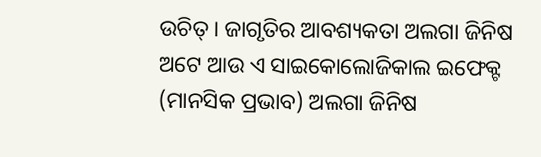ଉଚିତ୍ । ଜାଗୃତିର ଆବଶ୍ୟକତା ଅଲଗା ଜିନିଷ ଅଟେ ଆଉ ଏ ସାଇକୋଲୋଜିକାଲ ଇଫେକ୍ଟ (ମାନସିକ ପ୍ରଭାବ) ଅଲଗା ଜିନିଷ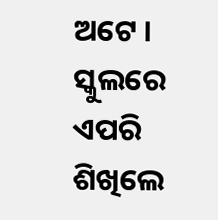ଅଟେ । ସ୍କୁଲରେ ଏପରି ଶିଖିଲେ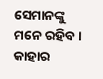ସେମାନଙ୍କୁ ମନେ ରହିବ । କାହାର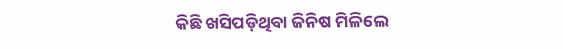କିଛି ଖସିପଡ଼ିଥିବା ଜିନିଷ ମିଳିଲେ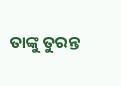ତାଙ୍କୁ ତୁରନ୍ତ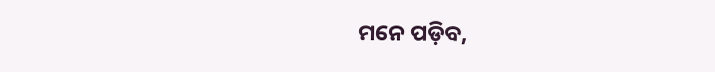ମନେ ପଡ଼ିବ,